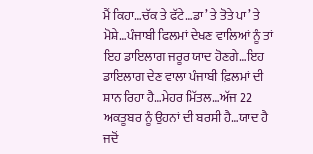ਮੈਂ ਕਿਹਾ…ਚੱਕ ਤੇ ਫੱਟੇ…ਡਾ’ ਤੇ ਤੋਤੇ ਪਾ’ ਤੇ ਮੋਸ਼ੇ…ਪੰਜਾਬੀ ਫਿਲਮਾਂ ਦੇਖਣ ਵਾਲਿਆਂ ਨੂੰ ਤਾਂ ਇਹ ਡਾਇਲਾਗ ਜਰੂਰ ਯਾਦ ਹੋਣਗੇ…ਇਹ ਡਾਇਲਾਗ ਦੇਣ ਵਾਲਾ ਪੰਜਾਬੀ ਫ਼ਿਲਮਾਂ ਦੀ ਸ਼ਾਨ ਰਿਹਾ ਹੈ…ਮੇਹਰ ਮਿੱਤਲ…ਅੱਜ 22 ਅਕਤੂਬਰ ਨੂੰ ਉਹਨਾਂ ਦੀ ਬਰਸੀ ਹੈ…ਯਾਦ ਹੈ ਜਦੋਂ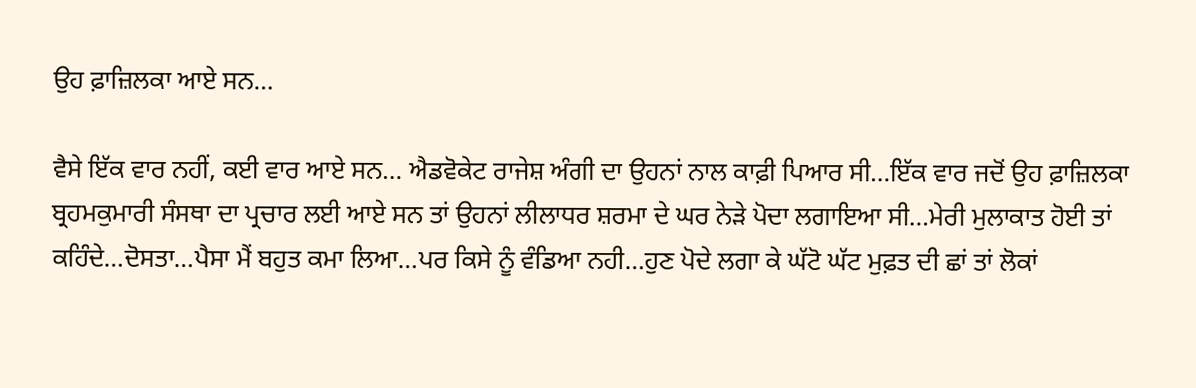ਉਹ ਫ਼ਾਜ਼ਿਲਕਾ ਆਏ ਸਨ…

ਵੈਸੇ ਇੱਕ ਵਾਰ ਨਹੀਂ, ਕਈ ਵਾਰ ਆਏ ਸਨ… ਐਡਵੋਕੇਟ ਰਾਜੇਸ਼ ਅੰਗੀ ਦਾ ਉਹਨਾਂ ਨਾਲ ਕਾਫ਼ੀ ਪਿਆਰ ਸੀ…ਇੱਕ ਵਾਰ ਜਦੋਂ ਉਹ ਫ਼ਾਜ਼ਿਲਕਾ ਬ੍ਰਹਮਕੁਮਾਰੀ ਸੰਸਥਾ ਦਾ ਪ੍ਰਚਾਰ ਲਈ ਆਏ ਸਨ ਤਾਂ ਉਹਨਾਂ ਲੀਲਾਧਰ ਸ਼ਰਮਾ ਦੇ ਘਰ ਨੇੜੇ ਪੋਦਾ ਲਗਾਇਆ ਸੀ…ਮੇਰੀ ਮੁਲਾਕਾਤ ਹੋਈ ਤਾਂ ਕਹਿੰਦੇ…ਦੋਸਤਾ…ਪੈਸਾ ਮੈਂ ਬਹੁਤ ਕਮਾ ਲਿਆ…ਪਰ ਕਿਸੇ ਨੂੰ ਵੰਡਿਆ ਨਹੀ…ਹੁਣ ਪੋਦੇ ਲਗਾ ਕੇ ਘੱਟੋ ਘੱਟ ਮੁਫ਼ਤ ਦੀ ਛਾਂ ਤਾਂ ਲੋਕਾਂ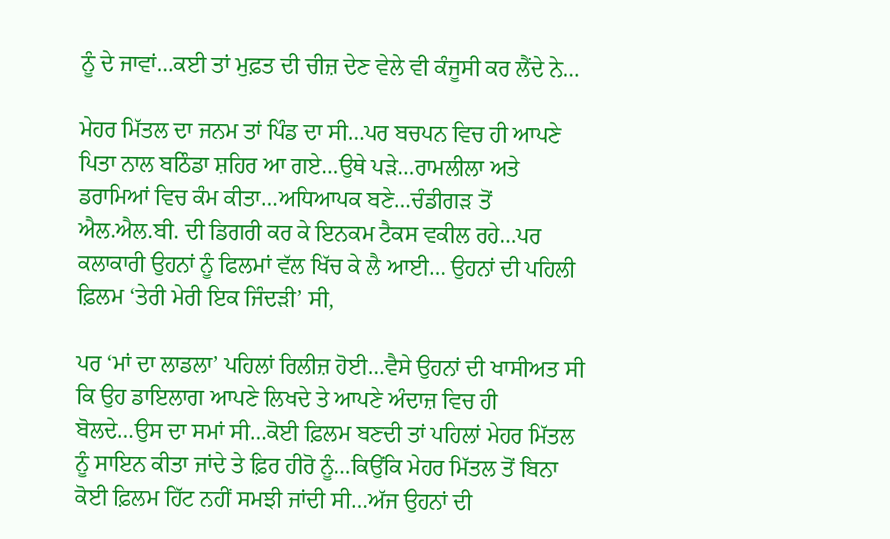ਨੂੰ ਦੇ ਜਾਵਾਂ…ਕਈ ਤਾਂ ਮੁਫ਼ਤ ਦੀ ਚੀਜ਼ ਦੇਣ ਵੇਲੇ ਵੀ ਕੰਜੂਸੀ ਕਰ ਲੈਂਦੇ ਨੇ…

ਮੇਹਰ ਮਿੱਤਲ ਦਾ ਜਨਮ ਤਾਂ ਪਿੰਡ ਦਾ ਸੀ…ਪਰ ਬਚਪਨ ਵਿਚ ਹੀ ਆਪਣੇ ਪਿਤਾ ਨਾਲ ਬਠਿੰਡਾ ਸ਼ਹਿਰ ਆ ਗਏ…ਉਥੇ ਪੜੇ…ਰਾਮਲੀਲਾ ਅਤੇ ਡਰਾਮਿਆਂ ਵਿਚ ਕੰਮ ਕੀਤਾ…ਅਧਿਆਪਕ ਬਣੇ…ਚੰਡੀਗੜ ਤੋਂ ਐਲ.ਐਲ.ਬੀ. ਦੀ ਡਿਗਰੀ ਕਰ ਕੇ ਇਨਕਮ ਟੈਕਸ ਵਕੀਲ ਰਹੇ…ਪਰ ਕਲਾਕਾਰੀ ਉਹਨਾਂ ਨੂੰ ਫਿਲਮਾਂ ਵੱਲ ਖਿੱਚ ਕੇ ਲੈ ਆਈ… ਉਹਨਾਂ ਦੀ ਪਹਿਲੀ ਫ਼ਿਲਮ ‘ਤੇਰੀ ਮੇਰੀ ਇਕ ਜਿੰਦੜੀ’ ਸੀ,

ਪਰ ‘ਮਾਂ ਦਾ ਲਾਡਲਾ’ ਪਹਿਲਾਂ ਰਿਲੀਜ਼ ਹੋਈ…ਵੈਸੇ ਉਹਨਾਂ ਦੀ ਖਾਸੀਅਤ ਸੀ ਕਿ ਉਹ ਡਾਇਲਾਗ ਆਪਣੇ ਲਿਖਦੇ ਤੇ ਆਪਣੇ ਅੰਦਾਜ਼ ਵਿਚ ਹੀ ਬੋਲਦੇ…ਉਸ ਦਾ ਸਮਾਂ ਸੀ…ਕੋਈ ਫ਼ਿਲਮ ਬਣਦੀ ਤਾਂ ਪਹਿਲਾਂ ਮੇਹਰ ਮਿੱਤਲ ਨੂੰ ਸਾਇਨ ਕੀਤਾ ਜਾਂਦੇ ਤੇ ਫ਼ਿਰ ਹੀਰੋ ਨੂੰ…ਕਿਉਂਕਿ ਮੇਹਰ ਮਿੱਤਲ ਤੋਂ ਬਿਨਾ ਕੋਈ ਫ਼ਿਲਮ ਹਿੱਟ ਨਹੀਂ ਸਮਝੀ ਜਾਂਦੀ ਸੀ…ਅੱਜ ਉਹਨਾਂ ਦੀ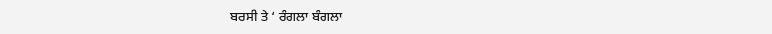ਬਰਸੀ ਤੇ ‘ ਰੰਗਲਾ ਬੰਗਲਾ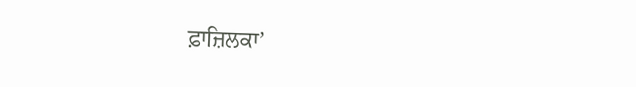ਫ਼ਾਜ਼ਿਲਕਾ’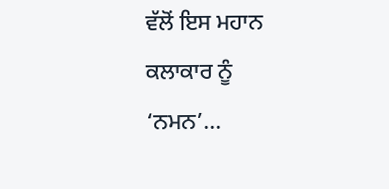ਵੱਲੋਂ ਇਸ ਮਹਾਨ ਕਲਾਕਾਰ ਨੂੰ ‘ਨਮਨ’…